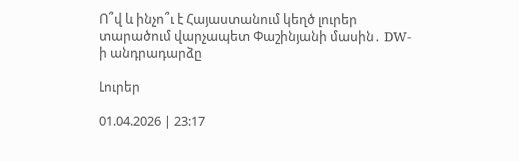Ո՞վ և ինչո՞ւ է Հայաստանում կեղծ լուրեր տարածում վարչապետ Փաշինյանի մասին․ DW-ի անդրադարձը

Լուրեր

01.04.2026 | 23:17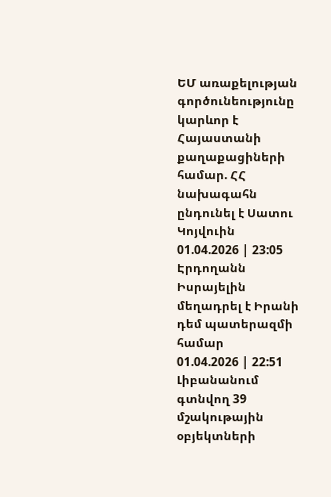ԵՄ առաքելության գործունեությունը կարևոր է Հայաստանի քաղաքացիների համար. ՀՀ նախագահն ընդունել է Սատու Կոյվուին
01.04.2026 | 23:05
Էրդողանն Իսրայելին մեղադրել է Իրանի դեմ պատերազմի համար
01.04.2026 | 22:51
Լիբանանում գտնվող 39 մշակութային օբյեկտների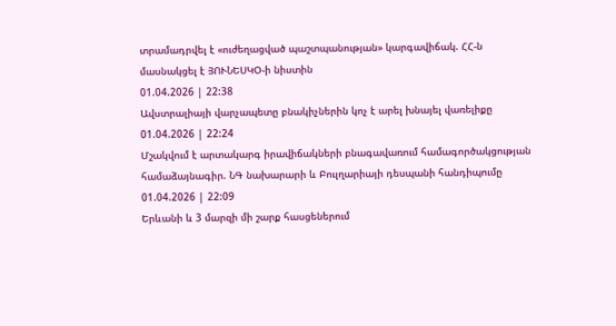տրամադրվել է «ուժեղացված պաշտպանության» կարգավիճակ. ՀՀ-ն մասնակցել է ՅՈՒՆԵՍԿՕ-ի նիստին
01.04.2026 | 22:38
Ավստրալիայի վարչապետը բնակիչներին կոչ է արել խնայել վառելիքը
01.04.2026 | 22:24
Մշակվում է արտակարգ իրավիճակների բնագավառում համագործակցության համաձայնագիր. ՆԳ նախարարի և Բուլղարիայի դեսպանի հանդիպումը
01.04.2026 | 22:09
Երևանի և 3 մարզի մի շարք հասցեներում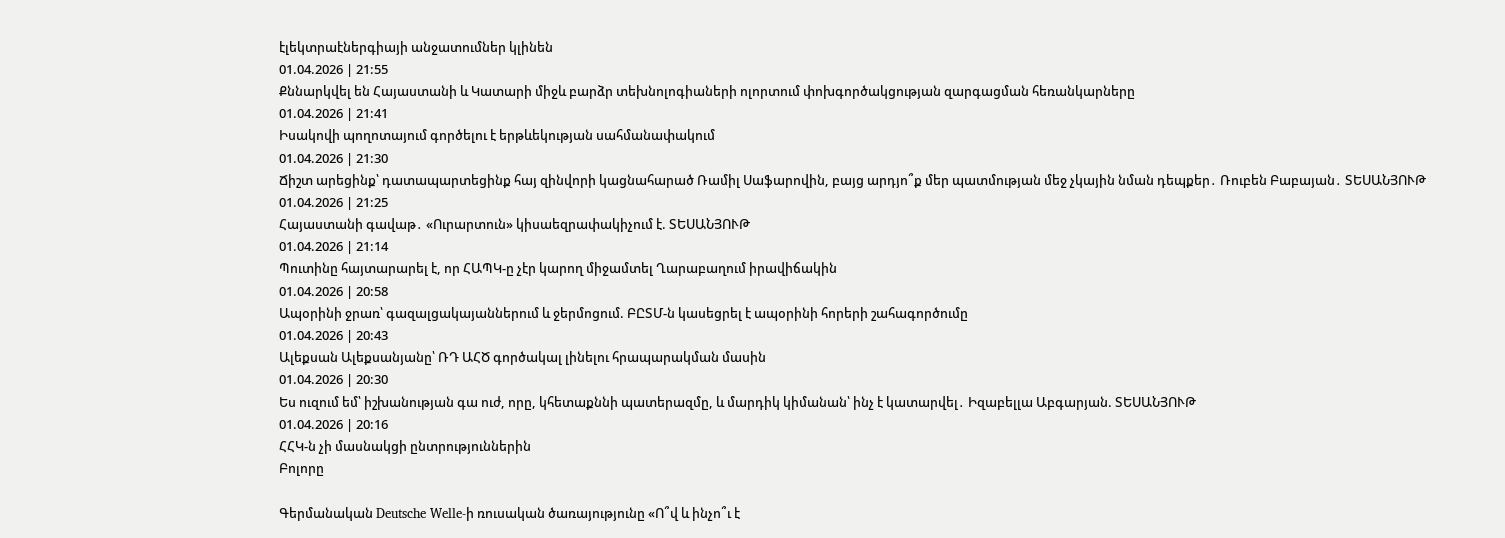էլեկտրաէներգիայի անջատումներ կլինեն
01.04.2026 | 21:55
Քննարկվել են Հայաստանի և Կատարի միջև բարձր տեխնոլոգիաների ոլորտում փոխգործակցության զարգացման հեռանկարները
01.04.2026 | 21:41
Իսակովի պողոտայում գործելու է երթևեկության սահմանափակում
01.04.2026 | 21:30
Ճիշտ արեցինք՝ դատապարտեցինք հայ զինվորի կացնահարած Ռամիլ Սաֆարովին, բայց արդյո՞ք մեր պատմության մեջ չկային նման դեպքեր․ Ռուբեն Բաբայան․ ՏԵՍԱՆՅՈՒԹ
01.04.2026 | 21:25
Հայաստանի գավաթ․ «Ուրարտուն» կիսաեզրափակիչում է. ՏԵՍԱՆՅՈՒԹ
01.04.2026 | 21:14
Պուտինը հայտարարել է, որ ՀԱՊԿ-ը չէր կարող միջամտել Ղարաբաղում իրավիճակին
01.04.2026 | 20:58
Ապօրինի ջրառ՝ գազալցակայաններում և ջերմոցում. ԲԸՏՄ-ն կասեցրել է ապօրինի հորերի շահագործումը
01.04.2026 | 20:43
Ալեքսան Ալեքսանյանը՝ ՌԴ ԱՀԾ գործակալ լինելու հրապարակման մասին
01.04.2026 | 20:30
Ես ուզում եմ՝ իշխանության գա ուժ, որը, կհետաքննի պատերազմը, և մարդիկ կիմանան՝ ինչ է կատարվել․ Իզաբելլա Աբգարյան. ՏԵՍԱՆՅՈՒԹ
01.04.2026 | 20:16
ՀՀԿ-ն չի մասնակցի ընտրություններին
Բոլորը

Գերմանական Deutsche Welle-ի ռուսական ծառայությունը «Ո՞վ և ինչո՞ւ է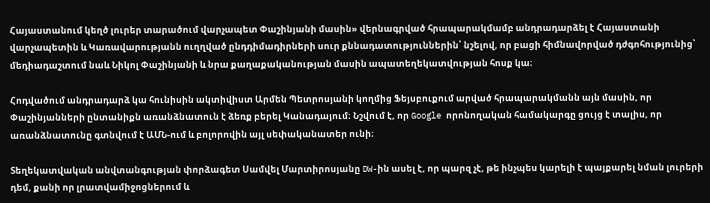Հայաստանում կեղծ լուրեր տարածում վարչապետ Փաշինյանի մասին» վերնագրված հրապարակմամբ անդրադարձել է Հայաստանի վարչապետին և Կառավարությանն ուղղված ընդդիմադիրների սուր քննադատություններին՝ նշելով, որ բացի հիմնավորված դժգոհությունից՝ մեդիադաշտում նաև Նիկոլ Փաշինյանի և նրա քաղաքականության մասին ապատեղեկատվության հոսք կա։

Հոդվածում անդրադարձ կա հունիսին ակտիվիստ Արմեն Պետրոսյանի կողմից Ֆեյսբուքում արված հրապարակմանն այն մասին, որ Փաշինյանների ընտանիքն առանձնատուն է ձեռք բերել Կանադայում։ Նշվում է, որ Google որոնողական համակարգը ցույց է տալիս, որ առանձնատունը գտնվում է ԱՄՆ-ում և բոլորովին այլ սեփականատեր ունի։

Տեղեկատվական անվտանգության փորձագետ Սամվել Մարտիրոսյանը DW-ին ասել է, որ պարզ չէ, թե ինչպես կարելի է պայքարել նման լուրերի դեմ, քանի որ լրատվամիջոցներում և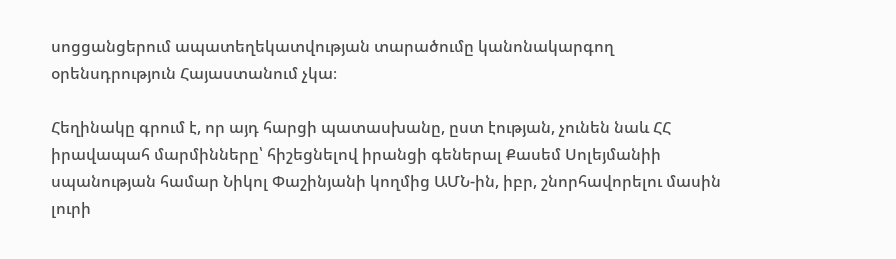սոցցանցերում ապատեղեկատվության տարածումը կանոնակարգող օրենսդրություն Հայաստանում չկա։

Հեղինակը գրում է, որ այդ հարցի պատասխանը, ըստ էության, չունեն նաև ՀՀ իրավապահ մարմինները՝ հիշեցնելով իրանցի գեներալ Քասեմ Սոլեյմանիի սպանության համար Նիկոլ Փաշինյանի կողմից ԱՄՆ-ին, իբր, շնորհավորելու մասին լուրի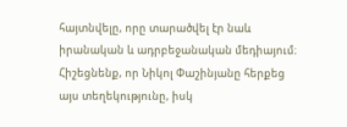հայտնվելը, որը տարածվել էր նաև իրանական և ադրբեջանական մեդիայում։ Հիշեցնենք, որ Նիկոլ Փաշինյանը հերքեց այս տեղեկությունը, իսկ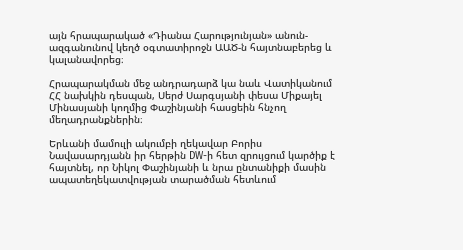այն հրապարակած «Դիանա Հարությունյան» անուն-ազգանունով կեղծ օգտատիրոջն ԱԱԾ-ն հայտնաբերեց և կալանավորեց։

Հրապարակման մեջ անդրադարձ կա նաև Վատիկանում ՀՀ նախկին դեսպան, Սերժ Սարգսյանի փեսա Միքայել Մինասյանի կողմից Փաշինյանի հասցեին հնչող մեղադրանքներին։

Երևանի մամուլի ակումբի ղեկավար Բորիս Նավասարդյանն իր հերթին DW-ի հետ զրույցում կարծիք է հայտնել, որ Նիկոլ Փաշինյանի և նրա ընտանիքի մասին ապատեղեկատվության տարածման հետևում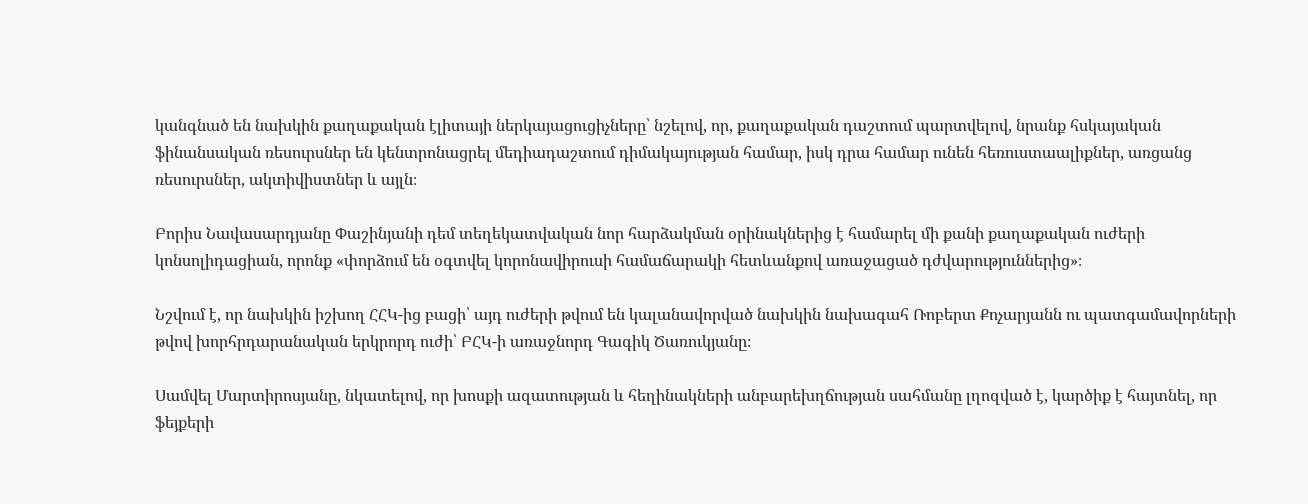կանգնած են նախկին քաղաքական էլիտայի ներկայացուցիչները՝ նշելով, որ, քաղաքական դաշտում պարտվելով, նրանք հսկայական ֆինանսական ռեսուրսներ են կենտրոնացրել մեդիադաշտում դիմակայության համար, իսկ դրա համար ունեն հեռուստաալիքներ, առցանց ռեսուրսներ, ակտիվիստներ և այլն։

Բորիս Նավասարդյանը Փաշինյանի դեմ տեղեկատվական նոր հարձակման օրինակներից է համարել մի քանի քաղաքական ուժերի կոնսոլիդացիան, որոնք «փորձում են օգտվել կորոնավիրուսի համաճարակի հետևանքով առաջացած դժվարություններից»։

Նշվում է, որ նախկին իշխող ՀՀԿ-ից բացի՝ այդ ուժերի թվում են կալանավորված նախկին նախագահ Ռոբերտ Քոչարյանն ու պատգամավորների թվով խորհրդարանական երկրորդ ուժի՝ ԲՀԿ-ի առաջնորդ Գագիկ Ծառուկյանը։

Սամվել Մարտիրոսյանը, նկատելով, որ խոսքի ազատության և հեղինակների անբարեխղճության սահմանը լղոզված է, կարծիք է հայտնել, որ ֆեյքերի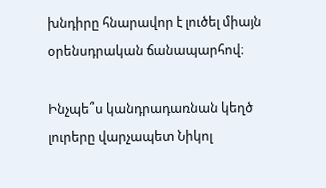խնդիրը հնարավոր է լուծել միայն օրենսդրական ճանապարհով։

Ինչպե՞ս կանդրադառնան կեղծ լուրերը վարչապետ Նիկոլ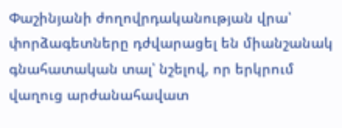Փաշինյանի ժողովրդականության վրա՝ փորձագետները դժվարացել են միանշանակ գնահատական տալ՝ նշելով, որ երկրում վաղուց արժանահավատ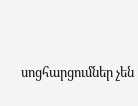սոցհարցումներ չեն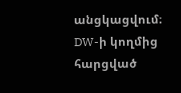անցկացվում։ DW-ի կողմից հարցված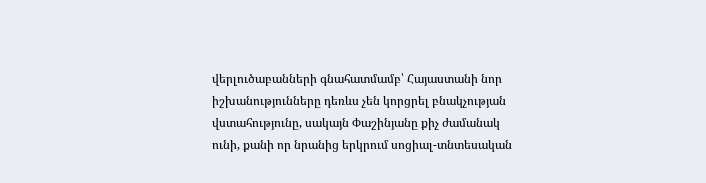վերլուծաբանների գնահատմամբ՝ Հայաստանի նոր իշխանությունները դեռևս չեն կորցրել բնակչության վստահությունը, սակայն Փաշինյանը քիչ ժամանակ ունի, քանի որ նրանից երկրում սոցիալ-տնտեսական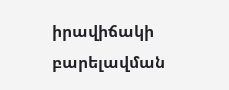իրավիճակի բարելավման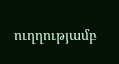ուղղությամբ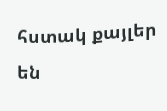հստակ քայլեր են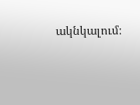ակնկալում։